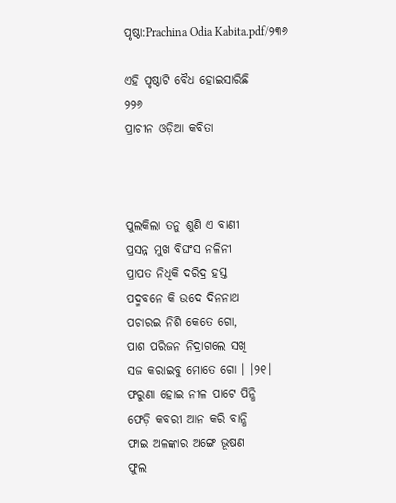ପୃଷ୍ଠା:Prachina Odia Kabita.pdf/୨୩୬

ଏହି ପୃଷ୍ଠାଟି ବୈଧ ହୋଇସାରିଛି
୨୨୬
ପ୍ରାଚୀନ ଓଡ଼ିଆ କବିତା



ପୁଲକିଲା ତନୁ ଶୁଣି ଏ ବାଣୀ
ପ୍ରସନ୍ନ ମୁଖ ବିଘଂସ ନଳିନୀ
ପ୍ରାପତ ନିଧିକି ଦରିଦ୍ର ହସ୍ତ
ପଦ୍ମବନେ କି ଉଦେ ଦିନନାଥ
ପଚାରଇ ନିଶି କେତେ ଗୋ,
ପାଶ ପରିଜନ ନିଦ୍ରାଗଲେ ସ‌ଖି
ସଜ କରାଇବୁ ମୋତେ ଗୋ । ।୨୧।
ଫରୁଣା ହୋଇ ନୀଳ ପାଟେ ପିନ୍ଧି
ଫେଡ଼ି କବରୀ ଆନ କରି ବାନ୍ଧି
ଫାଇ ଅଳଙ୍କାର ଅଙ୍ଗେ ଭୂଷଣ
ଫୁଲ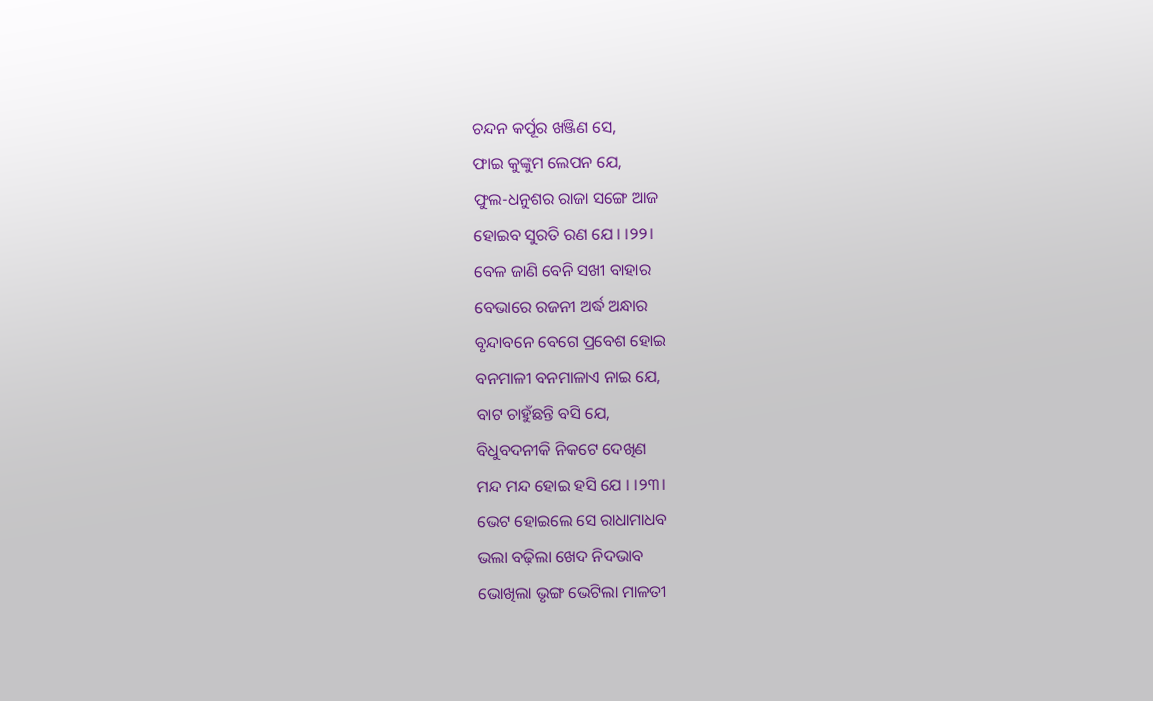ଚନ୍ଦନ କର୍ପୂର ଖଞ୍ଜିଣ ସେ,
ଫାଇ କୁଙ୍କୁମ ଲେପନ ଯେ,
ଫୁଲ-ଧନୁଶର ରାଜା ସଙ୍ଗେ ଆଜ
ହୋଇବ ସୁରତି ରଣ ଯେ । ।୨୨।
ବେଳ ଜାଣି ବେନି ସଖୀ ବାହାର
ବେଭାରେ ରଜନୀ ଅର୍ଦ୍ଧ ଅନ୍ଧାର
ବୃନ୍ଦାବନେ ବେଗେ ପ୍ରବେଶ ହୋଇ
ବନମାଳୀ ବନମାଳାଏ ନାଇ ଯେ,
ବାଟ ଚାହୁଁଛନ୍ତି ବସି ଯେ,
ବିଧୁବଦନୀକି ନିକଟେ ଦେଖିଣ
ମନ୍ଦ ମନ୍ଦ ହୋଇ ହସି ଯେ । ।୨୩।
ଭେଟ ହୋଇଲେ ସେ ରାଧାମାଧବ
ଭଲା ବଢ଼ିଲା ଖେଦ ନିଦଭାବ
ଭୋଖିଲା ଭୃଙ୍ଗ ଭେଟିଲା ମାଳତୀ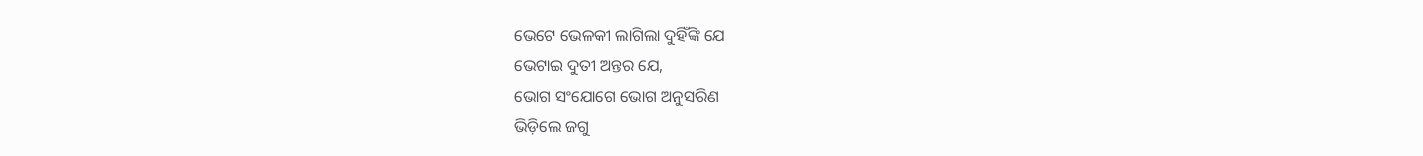ଭେଟେ ଭେଳକୀ ଲାଗିଲା ଦୁହିଁଙ୍କି ଯେ
ଭେଟାଇ ଦୁତୀ ଅନ୍ତର ଯେ,
ଭୋଗ ସଂଯୋଗେ ଭୋଗ ଅନୁସରିଣ
ଭିଡ଼ିଲେ ଜଗୁ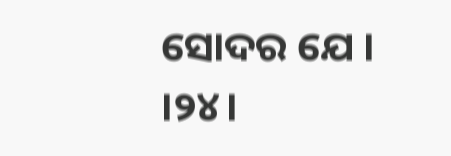ସୋଦର ଯେ । ।୨୪।